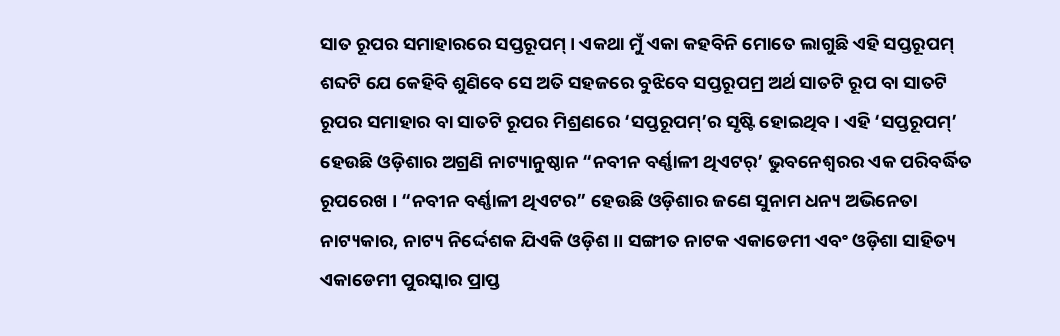ସାତ ରୂପର ସମାହାରରେ ସପ୍ତରୂପମ୍ । ଏକଥା ମୁଁ ଏକା କହବିନି ମୋତେ ଲାଗୁଛି ଏହି ସପ୍ତରୂପମ୍ ଶବ୍ଦଟି ଯେ କେହିବି ଶୁଣିବେ ସେ ଅତି ସହଜରେ ବୁଝିବେ ସପ୍ତରୂପମ୍ର ଅର୍ଥ ସାତଟି ରୂପ ବା ସାତଟି ରୂପର ସମାହାର ବା ସାତଟି ରୂପର ମିଶ୍ରଣରେ ‘ସପ୍ତରୂପମ୍’ର ସୃଷ୍ଟି ହୋଇଥିବ । ଏହି ‘ସପ୍ତରୂପମ୍’ ହେଉଛି ଓଡ଼ିଶାର ଅଗ୍ରଣି ନାଟ୍ୟାନୁଷ୍ଠାନ “ନବୀନ ବର୍ଣ୍ଣାଳୀ ଥିଏଟର୍’ ଭୁବନେଶ୍ୱରର ଏକ ପରିବର୍ଦ୍ଧିତ ରୂପରେଖ । “ନବୀନ ବର୍ଣ୍ଣାଳୀ ଥିଏଟର” ହେଉଛି ଓଡ଼ିଶାର ଜଣେ ସୁନାମ ଧନ୍ୟ ଅଭିନେତା ନାଟ୍ୟକାର, ନାଟ୍ୟ ନିର୍ଦ୍ଦେଶକ ଯିଏକି ଓଡ଼ିଶ।। ସଙ୍ଗୀତ ନାଟକ ଏକାଡେମୀ ଏବଂ ଓଡ଼ିଶା ସାହିତ୍ୟ ଏକାଡେମୀ ପୁରସ୍କାର ପ୍ରାପ୍ତ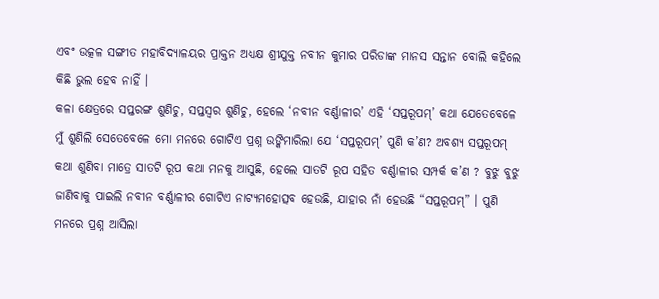ଏବଂ ଉତ୍କଳ ସଙ୍ଗୀତ ମହାବିଦ୍ୟାଳୟର ପ୍ରାକ୍ତନ ଅଧ୍ୟକ୍ଷ ଶ୍ରୀଯୁକ୍ତ ନବୀନ କୁମାର ପରିଡାଙ୍କ ମାନସ ସନ୍ତାନ ବୋଲି କହିଲେ କିଛି ଭୁଲ ହେବ ନାହିଁ ।
କଳା କ୍ଷେତ୍ରରେ ସପ୍ତରଙ୍ଗ ଶୁଣିଚୁ, ସପ୍ତସ୍ୱର ଶୁଣିଚୁ, ହେଲେ ‘ନବୀନ ବର୍ଣ୍ଣାଳୀର’ ଏହି ‘ସପ୍ତରୂପମ୍’ କଥା ଯେତେବେଳେ ମୁଁ ଶୁଣିଲି ସେତେବେଳେ ମୋ ମନରେ ଗୋଟିଏ ପ୍ରଶ୍ନ ଉଙ୍କିମାରିଲା ଯେ ‘ସପ୍ତରୂପମ୍’ ପୁଣି କ’ଣ? ଅବଶ୍ୟ ସପ୍ତରୂପମ୍ କଥା ଶୁଣିବା ମାତ୍ରେ ସାତଟି ରୂପ କଥା ମନକୁ ଆସୁଛି, ହେଲେ ସାତଟି ରୂପ ସହିତ ବର୍ଣ୍ଣାଳୀର ସମ୍ପର୍କ କ’ଣ ? ବୁଝୁ ବୁଝୁ ଜାଣିବାକୁ ପାଇଲି ନବୀନ ବର୍ଣ୍ଣାଳୀର ଗୋଟିଏ ନାଟ୍ୟମହୋତ୍ସବ ହେଉଛି, ଯାହାର ନାଁ ହେଉଛି “ସପ୍ତରୂପମ୍” । ପୁଣି ମନରେ ପ୍ରଶ୍ନ ଆସିଲା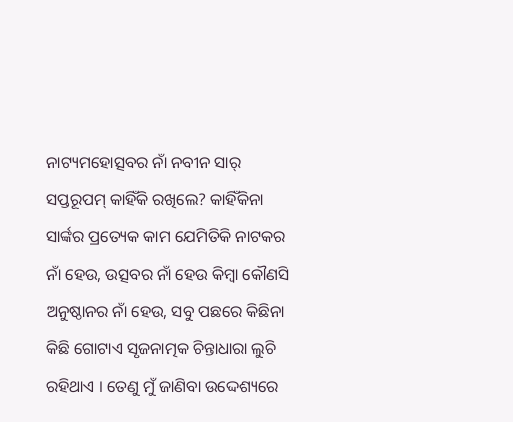ନାଟ୍ୟମହୋତ୍ସବର ନାଁ ନବୀନ ସାର୍ ସପ୍ତରୂପମ୍ କାହିଁକି ରଖିଲେ? କାହିଁକିନା ସାର୍ଙ୍କର ପ୍ରତ୍ୟେକ କାମ ଯେମିତିକି ନାଟକର ନାଁ ହେଉ, ଉତ୍ସବର ନାଁ ହେଉ କିମ୍ବା କୌଣସି ଅନୁଷ୍ଠାନର ନାଁ ହେଉ, ସବୁ ପଛରେ କିଛିନା କିଛି ଗୋଟାଏ ସୃଜନାତ୍ମକ ଚିନ୍ତାଧାରା ଲୁଚି ରହିଥାଏ । ତେଣୁ ମୁଁ ଜାଣିବା ଉଦ୍ଦେଶ୍ୟରେ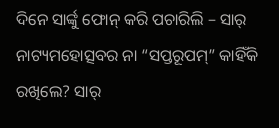ଦିନେ ସାର୍ଙ୍କୁ ଫୋନ୍ କରି ପଚାରିଲି – ସାର୍ ନାଟ୍ୟମହୋତ୍ସବର ନା “ସପ୍ତରୂପମ୍” କାହିଁକି ରଖିଲେ? ସାର୍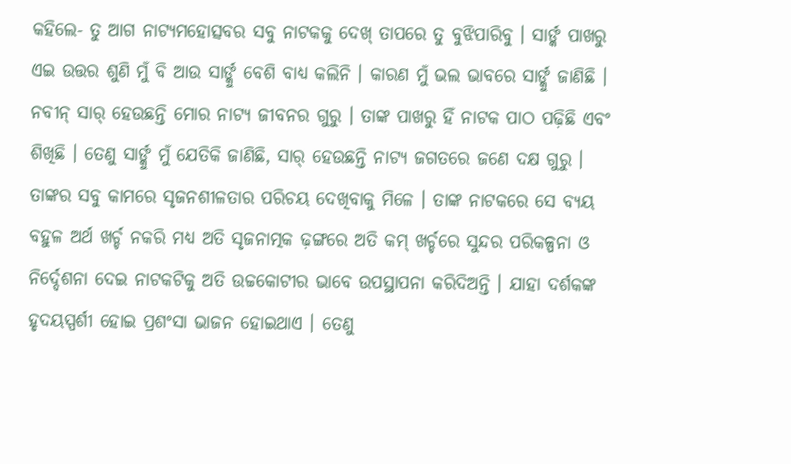କହିଲେ- ତୁ ଆଗ ନାଟ୍ୟମହୋତ୍ସବର ସବୁ ନାଟକକୁ ଦେଖ୍ ତାପରେ ତୁ ବୁଝିପାରିବୁ । ସାର୍ଙ୍କ ପାଖରୁ ଏଇ ଉତ୍ତର ଶୁଣି ମୁଁ ବି ଆଉ ସାର୍ଙ୍କୁ ବେଶି ବାଧ୍ୟ କଲିନି । କାରଣ ମୁଁ ଭଲ ଭାବରେ ସାର୍ଙ୍କୁ ଜାଣିଛି ।
ନବୀନ୍ ସାର୍ ହେଉଛନ୍ତି ମୋର ନାଟ୍ୟ ଜୀବନର ଗୁରୁ । ତାଙ୍କ ପାଖରୁ ହିଁ ନାଟକ ପାଠ ପଢ଼ିଛି ଏବଂ ଶିଖିଛି । ତେଣୁ ସାର୍ଙ୍କୁ ମୁଁ ଯେତିକି ଜାଣିଛି, ସାର୍ ହେଉଛନ୍ତି ନାଟ୍ୟ ଜଗତରେ ଜଣେ ଦକ୍ଷ ଗୁରୁ । ତାଙ୍କର ସବୁ କାମରେ ସୃଜନଶୀଳତାର ପରିଚୟ ଦେଖିବାକୁ ମିଳେ । ତାଙ୍କ ନାଟକରେ ସେ ବ୍ୟୟ ବହୁଳ ଅର୍ଥ ଖର୍ଚ୍ଚ ନକରି ମଧ୍ୟ ଅତି ସୃଜନାତ୍ମକ ଢ଼ଙ୍ଗରେ ଅତି କମ୍ ଖର୍ଚ୍ଚରେ ସୁନ୍ଦର ପରିକଳ୍ପନା ଓ ନିର୍ଦ୍ଦେଶନା ଦେଇ ନାଟକଟିକୁ ଅତି ଉଚ୍ଚକୋଟୀର ଭାବେ ଉପସ୍ଥାପନା କରିଦିଅନ୍ତି । ଯାହା ଦର୍ଶକଙ୍କ ହୃଦୟସ୍ପର୍ଶୀ ହୋଇ ପ୍ରଶଂସା ଭାଜନ ହୋଇଥାଏ । ତେଣୁ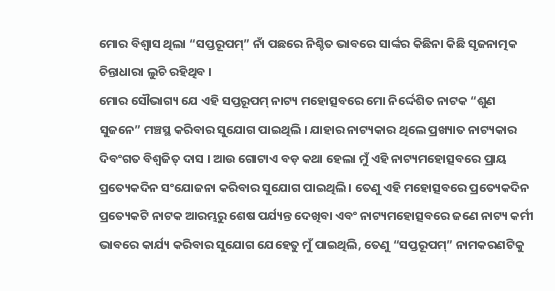ମୋର ବିଶ୍ୱାସ ଥିଲା “ସପ୍ତରୂପମ୍” ନାଁ ପଛରେ ନିଶ୍ଚିତ ଭାବରେ ସାର୍ଙ୍କର କିଛିନା କିଛି ସୃଜନାତ୍ମକ ଚିନ୍ତାଧାରା ଲୁଚି ରହିଥିବ ।
ମୋର ସୌଭାଗ୍ୟ ଯେ ଏହି ସପ୍ତରୂପମ୍ ନାଟ୍ୟ ମହୋତ୍ସବରେ ମୋ ନିର୍ଦ୍ଦେଶିତ ନାଟକ “ଶୁଣ ସୁଜନେ” ମଞ୍ଚସ୍ଥ କରିବାର ସୁଯୋଗ ପାଇଥିଲି । ଯାହାର ନାଟ୍ୟକାର ଥିଲେ ପ୍ରଖ୍ୟାତ ନାଟ୍ୟକାର ଦିବଂଗତ ବିଶ୍ୱଜିତ୍ ଦାସ । ଆଉ ଗୋଟାଏ ବଡ଼ କଥା ହେଲା ମୁଁ ଏହି ନାଟ୍ୟମହୋତ୍ସବରେ ପ୍ରାୟ ପ୍ରତ୍ୟେକଦିନ ସଂଯୋଜନା କରିବାର ସୁଯୋଗ ପାଇଥିଲି । ତେଣୁ ଏହି ମହୋତ୍ସବରେ ପ୍ରତ୍ୟେକଦିନ ପ୍ରତ୍ୟେକଟି ନାଟକ ଆରମ୍ଭରୁ ଶେଷ ପର୍ଯ୍ୟନ୍ତ ଦେଖିବା ଏବଂ ନାଟ୍ୟମହୋତ୍ସବରେ ଜଣେ ନାଟ୍ୟ କର୍ମୀ ଭାବରେ କାର୍ଯ୍ୟ କରିବାର ସୁଯୋଗ ଯେହେତୁ ମୁଁ ପାଇଥିଲି, ତେଣୁ “ସପ୍ତରୂପମ୍” ନାମକରଣଟିକୁ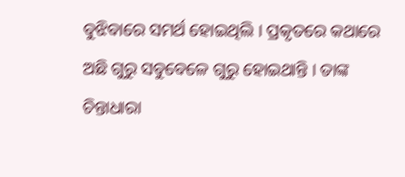ବୁଝିବାରେ ସମର୍ଥ ହୋଇଥିଲି । ପ୍ରକୃତରେ କଥାରେ ଅଛି ଗୁରୁ ସବୁବେଳେ ଗୁରୁ ହୋଇଥାନ୍ତି । ତାଙ୍କ ଚିନ୍ତାଧାରା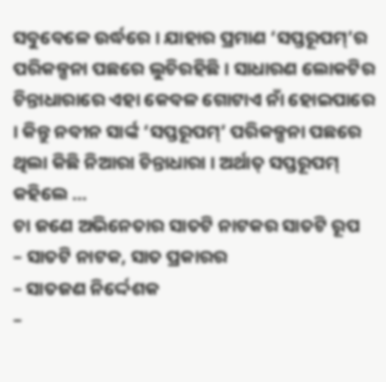ସବୁବେଳେ ଉର୍ଦ୍ଧରେ । ଯାହାର ପ୍ରମାଣ ‘ସପ୍ତରୂପମ୍’ର ପରିକଳ୍ପନା ପଛରେ ଲୁଚିରହିଛି । ସାଧାରଣ ଲୋକଟିର ଚିନ୍ତାଧାରାରେ ଏହା କେବଳ ଗୋଟାଏ ନାଁ ହୋଇପାରେ । କିନ୍ତୁ ନବୀନ ସାର୍ଙ୍କ ‘ସପ୍ତରୂପମ୍’ ପରିକଳ୍ପନା ପଛରେ ଥିଲା କିଛି ନିଆରା ଚିନ୍ତାଧାରା । ଅର୍ଥାତ୍ ସପ୍ତରୂପମ୍ କହିଲେ …
ଚା ଜଣେ ଅଭିନେତାର ସାତଟି ନାଟକର ସାତଟି ରୂପ
– ସାତଟି ନାଟକ, ସାତ ପ୍ରକାରର
– ସାତଜଣ ନିର୍ଦ୍ଦେଶକ
–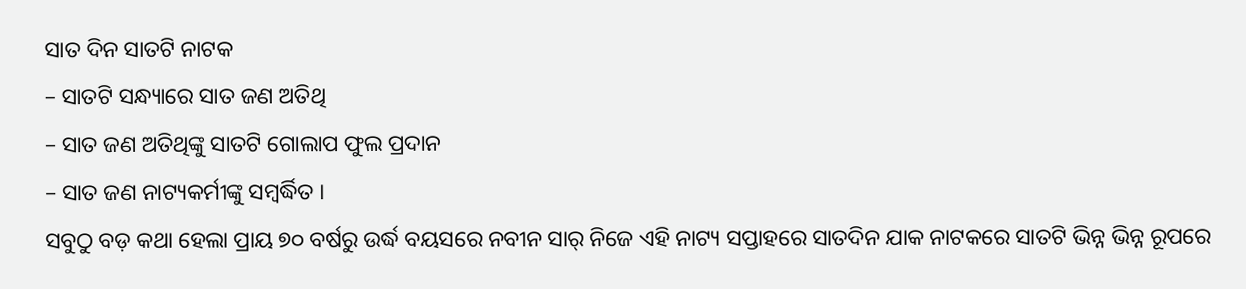ସାତ ଦିନ ସାତଟି ନାଟକ
– ସାତଟି ସନ୍ଧ୍ୟାରେ ସାତ ଜଣ ଅତିଥି
– ସାତ ଜଣ ଅତିଥିଙ୍କୁ ସାତଟି ଗୋଲାପ ଫୁଲ ପ୍ରଦାନ
– ସାତ ଜଣ ନାଟ୍ୟକର୍ମୀଙ୍କୁ ସମ୍ବର୍ଦ୍ଧିତ ।
ସବୁଠୁ ବଡ଼ କଥା ହେଲା ପ୍ରାୟ ୭୦ ବର୍ଷରୁ ଉର୍ଦ୍ଧ ବୟସରେ ନବୀନ ସାର୍ ନିଜେ ଏହି ନାଟ୍ୟ ସପ୍ତାହରେ ସାତଦିନ ଯାକ ନାଟକରେ ସାତଟି ଭିନ୍ନ ଭିନ୍ନ ରୂପରେ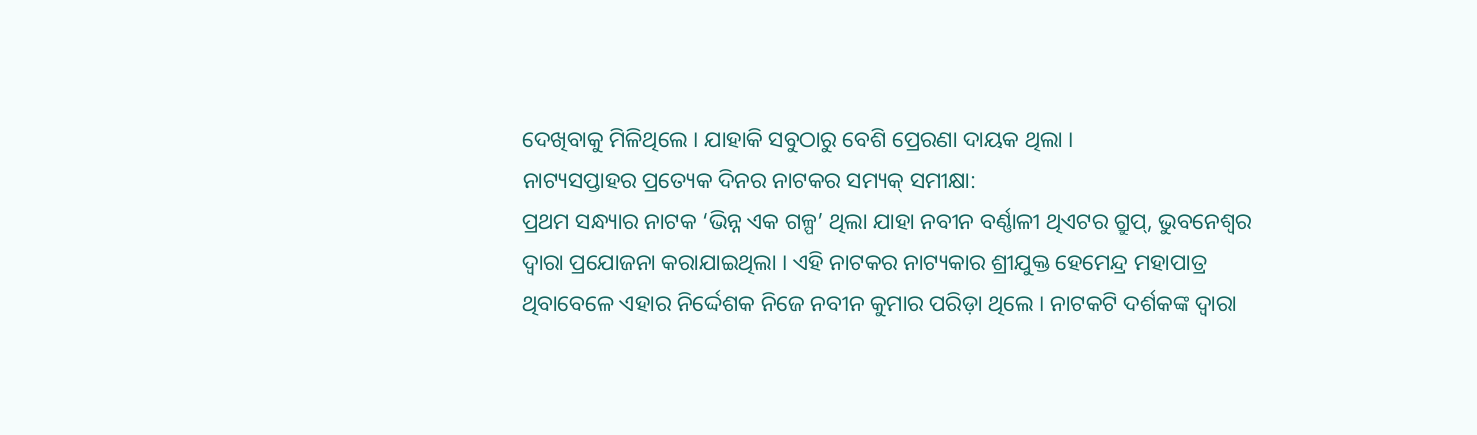ଦେଖିବାକୁ ମିଳିଥିଲେ । ଯାହାକି ସବୁଠାରୁ ବେଶି ପ୍ରେରଣା ଦାୟକ ଥିଲା ।
ନାଟ୍ୟସପ୍ତାହର ପ୍ରତ୍ୟେକ ଦିନର ନାଟକର ସମ୍ୟକ୍ ସମୀକ୍ଷା:
ପ୍ରଥମ ସନ୍ଧ୍ୟାର ନାଟକ ‘ଭିନ୍ନ ଏକ ଗଳ୍ପ’ ଥିଲା ଯାହା ନବୀନ ବର୍ଣ୍ଣାଳୀ ଥିଏଟର ଗ୍ରୁପ୍, ଭୁବନେଶ୍ୱର ଦ୍ୱାରା ପ୍ରଯୋଜନା କରାଯାଇଥିଲା । ଏହି ନାଟକର ନାଟ୍ୟକାର ଶ୍ରୀଯୁକ୍ତ ହେମେନ୍ଦ୍ର ମହାପାତ୍ର ଥିବାବେଳେ ଏହାର ନିର୍ଦ୍ଦେଶକ ନିଜେ ନବୀନ କୁମାର ପରିଡ଼ା ଥିଲେ । ନାଟକଟି ଦର୍ଶକଙ୍କ ଦ୍ୱାରା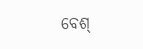ବେଶ୍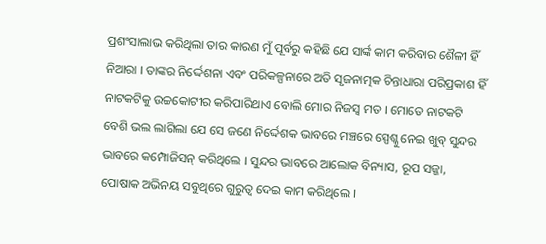ପ୍ରଶଂସାଲାଭ କରିଥିଲା ତାର କାରଣ ମୁଁ ପୂର୍ବରୁ କହିଛି ଯେ ସାର୍ଙ୍କ କାମ କରିବାର ଶୈଳୀ ହିଁ ନିଆରା । ତାଙ୍କର ନିର୍ଦ୍ଦେଶନା ଏବଂ ପରିକଳ୍ପନାରେ ଅତି ସୃଜନାତ୍ମକ ଚିନ୍ତାଧାରା ପରିପ୍ରକାଶ ହିଁ ନାଟକଟିକୁ ଉଚ୍ଚକୋଟୀର କରିପାରିଥାଏ ବୋଲି ମୋର ନିଜସ୍ୱ ମତ । ମୋତେ ନାଟକଟି ବେଶି ଭଲ ଲାଗିଲା ଯେ ସେ ଜଣେ ନିର୍ଦ୍ଦେଶକ ଭାବରେ ମଞ୍ଚରେ ସ୍ପେଶ୍କୁ ନେଇ ଖୁବ୍ ସୁନ୍ଦର ଭାବରେ କମ୍ପୋଜିସନ୍ କରିଥିଲେ । ସୁନ୍ଦର ଭାବରେ ଆଲୋକ ବିନ୍ୟାସ, ରୂପ ସଜ୍ଜା, ପୋଷାକ ଅଭିନୟ ସବୁଥିରେ ଗୁରୁତ୍ୱ ଦେଇ କାମ କରିଥିଲେ ।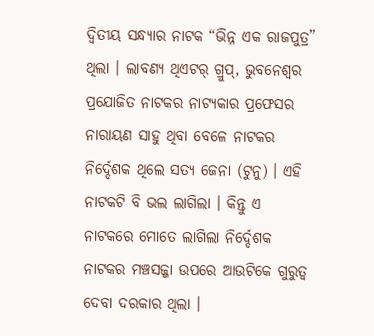ଦ୍ୱିତୀୟ ସନ୍ଧ୍ୟାର ନାଟକ “ଭିନ୍ନ ଏକ ରାଜପୁତ୍ର” ଥିଲା । ଲାବଣ୍ୟ ଥିଏଟର୍ ଗ୍ରୁପ୍, ଭୁବନେଶ୍ୱର ପ୍ରଯୋଜିତ ନାଟକର ନାଟ୍ୟକାର ପ୍ରଫେସର ନାରାୟଣ ସାହୁ ଥିବା ବେଳେ ନାଟକର ନିର୍ଦ୍ଦେଶକ ଥିଲେ ସତ୍ୟ ଜେନା (ଟୁନୁ) । ଏହି ନାଟକଟି ବି ଭଲ ଲାଗିଲା । କିନ୍ତୁ ଏ ନାଟକରେ ମୋତେ ଲାଗିଲା ନିର୍ଦ୍ଦେଶକ ନାଟକର ମଞ୍ଚସଜ୍ଜା ଉପରେ ଆଉଟିକେ ଗୁରୁତ୍ୱ ଦେବା ଦରକାର ଥିଲା ।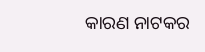କାରଣ ନାଟକର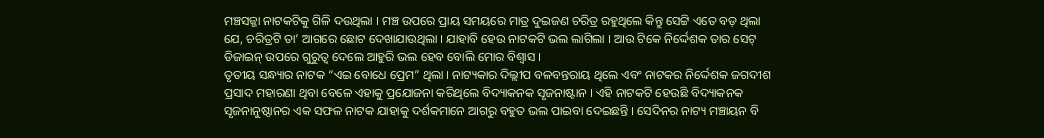ମଞ୍ଚସଜ୍ଜା ନାଟକଟିକୁ ଗିଳି ଦଉଥିଲା । ମଞ୍ଚ ଉପରେ ପ୍ରାୟ ସମୟରେ ମାତ୍ର ଦୁଇଜଣ ଚରିତ୍ର ରହୁଥିଲେ କିନ୍ତୁ ସେଟ୍ଟି ଏତେ ବଡ଼ ଥିଲା ଯେ, ଚରିତ୍ରଟି ତା’ ଆଗରେ ଛୋଟ ଦେଖାଯାଉଥିଲା । ଯାହାବି ହେଉ ନାଟକଟି ଭଲ ଲାଗିଲା । ଆଉ ଟିକେ ନିର୍ଦ୍ଦେଶକ ତାର ସେଟ୍ ଡିଜାଇନ୍ ଉପରେ ଗୁରୁତ୍ୱ ଦେଲେ ଆହୁରି ଭଲ ହେବ ବୋଲି ମୋର ବିଶ୍ୱାସ ।
ତୃତୀୟ ସନ୍ଧ୍ୟାର ନାଟକ “ଏଇ ବୋଧେ ପ୍ରେମ” ଥିଲା । ନାଟ୍ୟକାର ଦିଲ୍ଲୀପ ବଳବନ୍ତରାୟ ଥିଲେ ଏବଂ ନାଟକର ନିର୍ଦ୍ଦେଶକ ଜଗଦୀଶ ପ୍ରସାଦ ମହାରଣା ଥିବା ବେଳେ ଏହାକୁ ପ୍ରଯୋଜନା କରିଥିଲେ ବିଦ୍ୟାକନକ ସୃଜନାଷ୍ଟାନ । ଏହି ନାଟକଟି ହେଉଛି ବିଦ୍ୟାକନକ ସୃଜନାନୁଷ୍ଠାନର ଏକ ସଫଳ ନାଟକ ଯାହାକୁ ଦର୍ଶକମାନେ ଆଗରୁ ବହୁତ ଭଲ ପାଇବା ଦେଇଛନ୍ତି । ସେଦିନର ନାଟ୍ୟ ମଞ୍ଚାୟନ ବି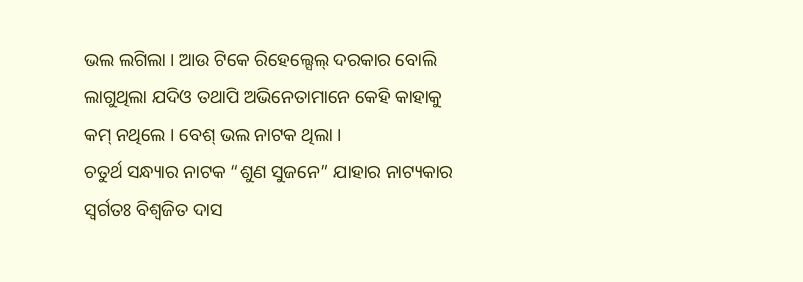ଭଲ ଲଗିଲା । ଆଉ ଟିକେ ରିହେଲ୍ସେଲ୍ ଦରକାର ବୋଲି ଲାଗୁଥିଲା ଯଦିଓ ତଥାପି ଅଭିନେତାମାନେ କେହି କାହାକୁ କମ୍ ନଥିଲେ । ବେଶ୍ ଭଲ ନାଟକ ଥିଲା ।
ଚତୁର୍ଥ ସନ୍ଧ୍ୟାର ନାଟକ “ଶୁଣ ସୁଜନେ” ଯାହାର ନାଟ୍ୟକାର ସ୍ୱର୍ଗତଃ ବିଶ୍ୱଜିତ ଦାସ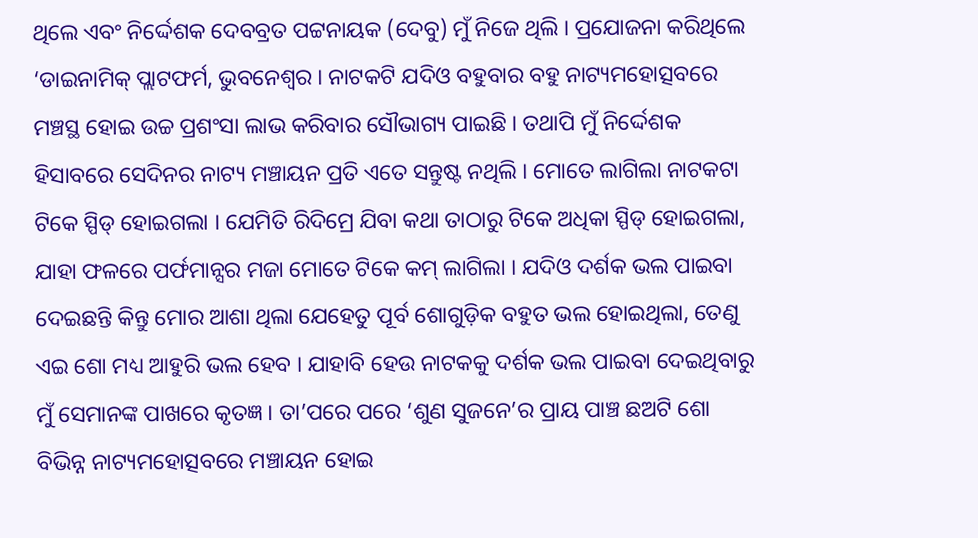ଥିଲେ ଏବଂ ନିର୍ଦ୍ଦେଶକ ଦେବବ୍ରତ ପଟ୍ଟନାୟକ (ଦେବୁ) ମୁଁ ନିଜେ ଥିଲି । ପ୍ରଯୋଜନା କରିଥିଲେ ‘ଡାଇନାମିକ୍ ପ୍ଲାଟଫର୍ମ, ଭୁବନେଶ୍ୱର । ନାଟକଟି ଯଦିଓ ବହୁବାର ବହୁ ନାଟ୍ୟମହୋତ୍ସବରେ ମଞ୍ଚସ୍ଥ ହୋଇ ଉଚ୍ଚ ପ୍ରଶଂସା ଲାଭ କରିବାର ସୌଭାଗ୍ୟ ପାଇଛି । ତଥାପି ମୁଁ ନିର୍ଦ୍ଦେଶକ ହିସାବରେ ସେଦିନର ନାଟ୍ୟ ମଞ୍ଚାୟନ ପ୍ରତି ଏତେ ସନ୍ତୁଷ୍ଟ ନଥିଲି । ମୋତେ ଲାଗିଲା ନାଟକଟା ଟିକେ ସ୍ପିଡ୍ ହୋଇଗଲା । ଯେମିତି ରିଦିମ୍ରେ ଯିବା କଥା ତାଠାରୁ ଟିକେ ଅଧିକା ସ୍ପିଡ୍ ହୋଇଗଲା, ଯାହା ଫଳରେ ପର୍ଫମାନ୍ସର ମଜା ମୋତେ ଟିକେ କମ୍ ଲାଗିଲା । ଯଦିଓ ଦର୍ଶକ ଭଲ ପାଇବା ଦେଇଛନ୍ତି କିନ୍ତୁ ମୋର ଆଶା ଥିଲା ଯେହେତୁ ପୂର୍ବ ଶୋଗୁଡ଼ିକ ବହୁତ ଭଲ ହୋଇଥିଲା, ତେଣୁ ଏଇ ଶୋ ମଧ୍ୟ ଆହୁରି ଭଲ ହେବ । ଯାହାବି ହେଉ ନାଟକକୁ ଦର୍ଶକ ଭଲ ପାଇବା ଦେଇଥିବାରୁ ମୁଁ ସେମାନଙ୍କ ପାଖରେ କୃତଜ୍ଞ । ତା’ପରେ ପରେ ‘ଶୁଣ ସୁଜନେ’ର ପ୍ରାୟ ପାଞ୍ଚ ଛଅଟି ଶୋ ବିଭିନ୍ନ ନାଟ୍ୟମହୋତ୍ସବରେ ମଞ୍ଚାୟନ ହୋଇ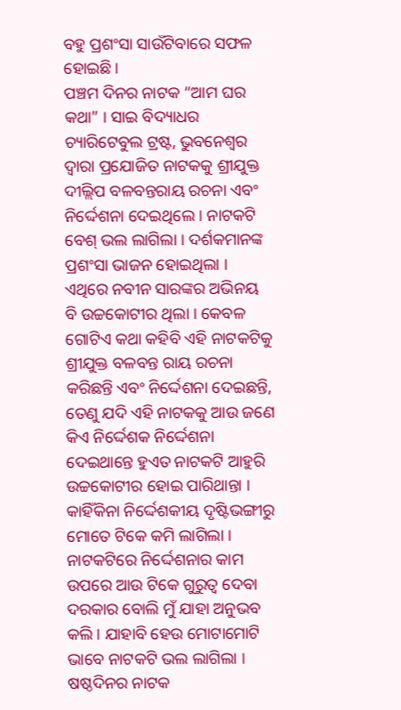ବହୁ ପ୍ରଶଂସା ସାଉଁଟିବାରେ ସଫଳ ହୋଇଛି ।
ପଞ୍ଚମ ଦିନର ନାଟକ “ଆମ ଘର କଥା” । ସାଇ ବିଦ୍ୟାଧର ଚ୍ୟାରିଟେବୁଲ ଟ୍ରଷ୍ଟ, ଭୁବନେଶ୍ୱର ଦ୍ୱାରା ପ୍ରଯୋଜିତ ନାଟକକୁ ଶ୍ରୀଯୁକ୍ତ ଦୀଲ୍ଲିପ ବଳବନ୍ତରାୟ ରଚନା ଏବଂ ନିର୍ଦ୍ଦେଶନା ଦେଇଥିଲେ । ନାଟକଟି ବେଶ୍ ଭଲ ଲାଗିଲା । ଦର୍ଶକମାନଙ୍କ ପ୍ରଶଂସା ଭାଜନ ହୋଇଥିଲା । ଏଥିରେ ନବୀନ ସାରଙ୍କର ଅଭିନୟ ବି ଉଚ୍ଚକୋଟୀର ଥିଲା । କେବଳ ଗୋଟିଏ କଥା କହିବି ଏହି ନାଟକଟିକୁ ଶ୍ରୀଯୁକ୍ତ ବଳବନ୍ତ ରାୟ ରଚନା କରିଛନ୍ତି ଏବଂ ନିର୍ଦ୍ଦେଶନା ଦେଇଛନ୍ତି, ତେଣୁ ଯଦି ଏହି ନାଟକକୁ ଆଉ ଜଣେ କିଏ ନିର୍ଦ୍ଦେଶକ ନିର୍ଦ୍ଦେଶନା ଦେଇଥାନ୍ତେ ହୁଏତ ନାଟକଟି ଆହୁରି ଉଚ୍ଚକୋଟୀର ହୋଇ ପାରିଥାନ୍ତା । କାହିଁକିନା ନିର୍ଦ୍ଦେଶକୀୟ ଦୃଷ୍ଟିଭଙ୍ଗୀରୁ ମୋତେ ଟିକେ କମି ଲାଗିଲା । ନାଟକଟିରେ ନିର୍ଦ୍ଦେଶନାର କାମ ଉପରେ ଆଉ ଟିକେ ଗୁରୁତ୍ୱ ଦେବା ଦରକାର ବୋଲି ମୁଁ ଯାହା ଅନୁଭବ କଲି । ଯାହାବି ହେଉ ମୋଟାମୋଟି ଭାବେ ନାଟକଟି ଭଲ ଲାଗିଲା ।
ଷଷ୍ଠଦିନର ନାଟକ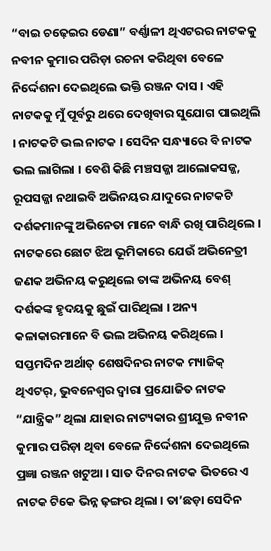“ବାଇ ଚଢ଼େଇର ଡେଣା” ବର୍ଣ୍ଣାଳୀ ଥିଏଟରର ନାଟକକୁ ନବୀନ କୁମାର ପରିଡ଼ା ରଚନା କରିଥିବା ବେଳେ ନିର୍ଦ୍ଦେଶନା ଦେଇଥିଲେ ଭକ୍ତି ରଞ୍ଜନ ଦାସ । ଏହି ନାଟକକୁ ମୁଁ ପୂର୍ବରୁ ଥରେ ଦେଖିବାର ସୁଯୋଗ ପାଇଥିଲି । ନାଟକଟି ଭଲ ନାଟକ । ସେଦିନ ସନ୍ଧ୍ୟାରେ ବି ନାଟକ ଭଲ ଲାଗିଲା । ବେଶି କିଛି ମଞ୍ଚସଜ୍ଜା ଆଲୋକସଜ୍ଜ, ରୂପସଜ୍ଜା ନଥାଇବି ଅଭିନୟର ଯାଦୁରେ ନାଟକଟି ଦର୍ଶକମାନଙ୍କୁ ଅଭିନେତା ମାନେ ବାନ୍ଧି ରଖି ପାରିଥିଲେ । ନାଟକରେ ଛୋଟ ଝିଅ ଭୂମିକାରେ ଯେଉଁ ଅଭିନେତ୍ରୀ ଜଣକ ଅଭିନୟ କରୁଥିଲେ ତାଙ୍କ ଅଭିନୟ ବେଶ୍ ଦର୍ଶକଙ୍କ ହୃଦୟକୁ ଛୁଇଁ ପାରିଥିଲା । ଅନ୍ୟ କଳାକାରମାନେ ବି ଭଲ ଅଭିନୟ କରିଥିଲେ ।
ସପ୍ତମଦିନ ଅର୍ଥାତ୍ ଶେଷଦିନର ନାଟକ ମ୍ୟାଜିକ୍ ଥିଏଟର୍, ଭୁବନେଶ୍ୱର ଦ୍ୱାରା ପ୍ରଯୋଜିତ ନାଟକ “ଯାନ୍ତ୍ରିକ” ଥିଲା ଯାହାର ନାଟ୍ୟକାର ଶ୍ରୀଯୁକ୍ତ ନବୀନ କୁମାର ପରିଡ଼ା ଥିବା ବେଳେ ନିର୍ଦ୍ଦେଶନା ଦେଇଥିଲେ ପ୍ରଜ୍ଞା ରଞ୍ଜନ ଖଟୁଆ । ସାତ ଦିନର ନାଟକ ଭିତରେ ଏ ନାଟକ ଟିକେ ଭିନ୍ନ ଢ଼ଙ୍ଗର ଥିଲା । ତା’ଛଡ଼ା ସେଦିନ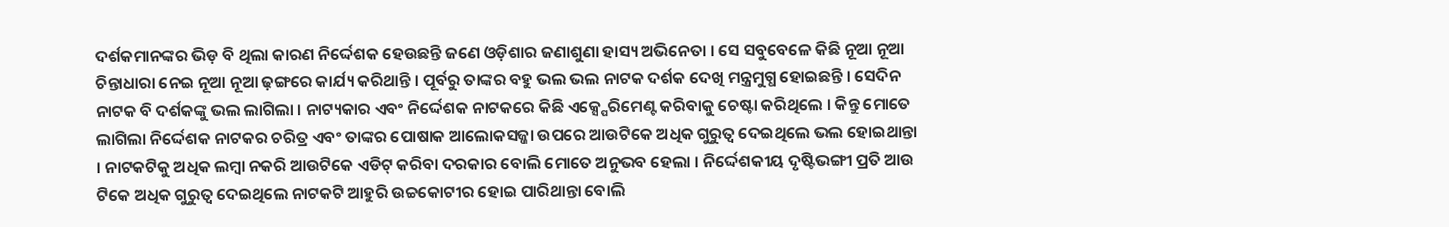ଦର୍ଶକମାନଙ୍କର ଭିଡ଼ ବି ଥିଲା କାରଣ ନିର୍ଦ୍ଦେଶକ ହେଉଛନ୍ତି ଜଣେ ଓଡ଼ିଶାର ଜଣାଶୁଣା ହାସ୍ୟ ଅଭିନେତା । ସେ ସବୁବେଳେ କିଛି ନୂଆ ନୂଆ ଚିନ୍ତାଧାରା ନେଇ ନୂଆ ନୂଆ ଢ଼ଙ୍ଗରେ କାର୍ଯ୍ୟ କରିଥାନ୍ତି । ପୂର୍ବରୁ ତାଙ୍କର ବହୁ ଭଲ ଭଲ ନାଟକ ଦର୍ଶକ ଦେଖି ମନ୍ତ୍ରମୁଗ୍ଧ ହୋଇଛନ୍ତି । ସେଦିନ ନାଟକ ବି ଦର୍ଶକଙ୍କୁ ଭଲ ଲାଗିଲା । ନାଟ୍ୟକାର ଏବଂ ନିର୍ଦ୍ଦେଶକ ନାଟକରେ କିଛି ଏକ୍ସ୍ପେରିମେଣ୍ଟ କରିବାକୁ ଚେଷ୍ଟା କରିଥିଲେ । କିନ୍ତୁ ମୋତେ ଲାଗିଲା ନିର୍ଦ୍ଦେଶକ ନାଟକର ଚରିତ୍ର ଏବଂ ତାଙ୍କର ପୋଷାକ ଆଲୋକସଜ୍ଜା ଉପରେ ଆଉଟିକେ ଅଧିକ ଗୁରୁତ୍ୱ ଦେଇଥିଲେ ଭଲ ହୋଇଥାନ୍ତା । ନାଟକଟିକୁ ଅଧିକ ଲମ୍ବା ନକରି ଆଉଟିକେ ଏଡିଟ୍ କରିବା ଦରକାର ବୋଲି ମୋତେ ଅନୁଭବ ହେଲା । ନିର୍ଦ୍ଦେଶକୀୟ ଦୃଷ୍ଟିଭଙ୍ଗୀ ପ୍ରତି ଆଉ ଟିକେ ଅଧିକ ଗୁରୁତ୍ୱ ଦେଇଥିଲେ ନାଟକଟି ଆହୁରି ଉଚ୍ଚକୋଟୀର ହୋଇ ପାରିଥାନ୍ତା ବୋଲି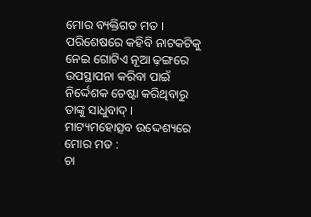ମୋର ବ୍ୟକ୍ତିଗତ ମତ । ପରିଶେଷରେ କହିବି ନାଟକଟିକୁ ନେଇ ଗୋଟିଏ ନୂଆ ଢ଼ଙ୍ଗରେ ଉପସ୍ଥାପନା କରିବା ପାଇଁ ନିର୍ଦ୍ଦେଶକ ଚେଷ୍ଟା କରିଥିବାରୁ ତାଙ୍କୁ ସାଧୁବାଦ୍ ।
ମାଟ୍ୟମହୋତ୍ସବ ଉଦ୍ଦେଶ୍ୟରେ ମୋର ମତ :
ଚା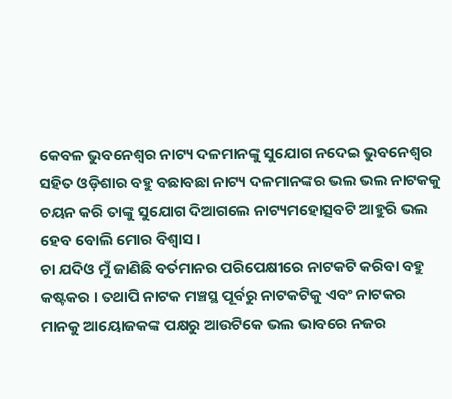କେବଳ ଭୁବନେଶ୍ୱର ନାଟ୍ୟ ଦଳମାନଙ୍କୁ ସୁଯୋଗ ନଦେଇ ଭୁବନେଶ୍ୱର ସହିତ ଓଡ଼ିଶାର ବହୁ ବଛାବଛା ନାଟ୍ୟ ଦଳମାନଙ୍କର ଭଲ ଭଲ ନାଟକକୁ ଚୟନ କରି ତାଙ୍କୁ ସୁଯୋଗ ଦିଆଗଲେ ନାଟ୍ୟମହୋତ୍ସବଟି ଆହୁରି ଭଲ ହେବ ବୋଲି ମୋର ବିଶ୍ୱାସ ।
ଚା ଯଦିଓ ମୁଁ ଜାଣିଛି ବର୍ତମାନର ପରିପେକ୍ଷୀରେ ନାଟକଟି କରିବା ବହୁ କଷ୍ଟକର । ତଥାପି ନାଟକ ମଞ୍ଚସ୍ଥ ପୂର୍ବରୁ ନାଟକଟିକୁ ଏବଂ ନାଟକର ମାନକୁ ଆୟୋଜକଙ୍କ ପକ୍ଷରୁ ଆଉଟିକେ ଭଲ ଭାବରେ ନଜର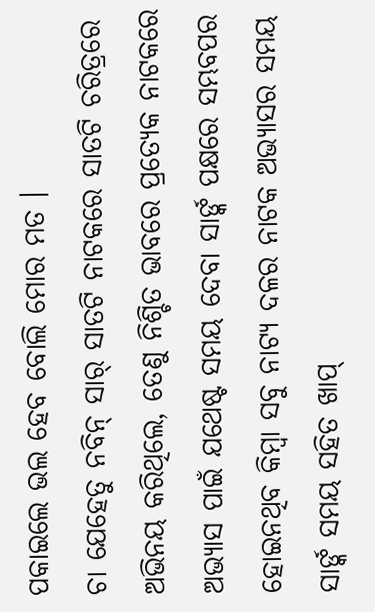ପକାଇଲେ ଭଲ ହେବ ବୋଲି ମୋର ମତ ।
ଚା ଯେହେତୁ ନବିନ୍ ସାର୍ ସାତଟି ନାଟକରେ ସାତଟି ଚରିତ୍ରରେ ଅଭିନୟ କରିଥିଲେ, ତେଣୁ ନିଶ୍ଚିତ ଭାବରେ ପ୍ରତ୍ୟେକ ନାଟକରେ ଅଭ୍ୟାସ ପାଇଁ ଯଥେଷ୍ଟ ସମୟ ଦେବା ସାର୍ଙ୍କ ପକ୍ଷରେ ସମ୍ଭବପର ହୋଇନଥିବ କିମ୍ବା ସବୁ ନାଟ୍ୟ ଦଳର ନାଟକ ଅଭ୍ୟାସର ସମୟ ସାର୍ଙ୍କ ସମୟ ସହିତ ଖାପ୍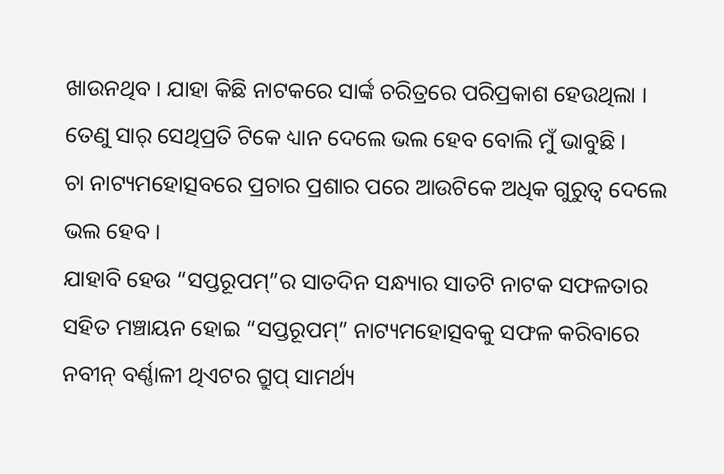ଖାଉନଥିବ । ଯାହା କିଛି ନାଟକରେ ସାର୍ଙ୍କ ଚରିତ୍ରରେ ପରିପ୍ରକାଶ ହେଉଥିଲା । ତେଣୁ ସାର୍ ସେଥିପ୍ରତି ଟିକେ ଧ୍ୟାନ ଦେଲେ ଭଲ ହେବ ବୋଲି ମୁଁ ଭାବୁଛି ।
ଚା ନାଟ୍ୟମହୋତ୍ସବରେ ପ୍ରଚାର ପ୍ରଶାର ପରେ ଆଉଟିକେ ଅଧିକ ଗୁରୁତ୍ୱ ଦେଲେ ଭଲ ହେବ ।
ଯାହାବି ହେଉ “ସପ୍ତରୂପମ୍”ର ସାତଦିନ ସନ୍ଧ୍ୟାର ସାତଟି ନାଟକ ସଫଳତାର ସହିତ ମଞ୍ଚାୟନ ହୋଇ “ସପ୍ତରୂପମ୍” ନାଟ୍ୟମହୋତ୍ସବକୁ ସଫଳ କରିବାରେ ନବୀନ୍ ବର୍ଣ୍ଣାଳୀ ଥିଏଟର ଗ୍ରୁପ୍ ସାମର୍ଥ୍ୟ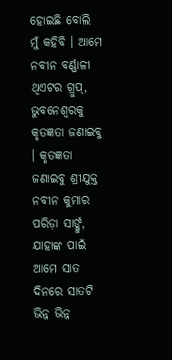ହୋଇଛି ବୋଲି ମୁଁ କହିବି । ଆମେ ନବୀନ ବର୍ଣ୍ଣାଳୀ ଥିଏଟର ଗ୍ରୁପ୍, ଭୁବନେଶ୍ୱରକୁ କୃତଜ୍ଞତା ଜଣାଇବୁ । କୃତଜ୍ଞତା ଜଣାଇବୁ ଶ୍ରୀଯୁକ୍ତ ନବୀନ କୁମାର ପରିଡ଼ା ସାର୍ଙ୍କୁ, ଯାହାଙ୍କ ପାଇଁ ଆମେ ସାତ ଦିନରେ ସାତଟି ଭିନ୍ନ ଭିନ୍ନ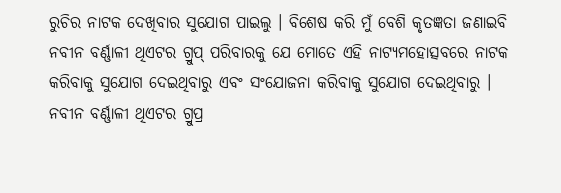ରୁଚିର ନାଟକ ଦେଖିବାର ସୁଯୋଗ ପାଇଲୁ । ବିଶେଷ କରି ମୁଁ ବେଶି କୃତଜ୍ଞତା ଜଣାଇବି ନବୀନ ବର୍ଣ୍ଣାଳୀ ଥିଏଟର ଗ୍ରୁପ୍ ପରିବାରକୁ ଯେ ମୋତେ ଏହି ନାଟ୍ୟମହୋତ୍ସବରେ ନାଟକ କରିବାକୁ ସୁଯୋଗ ଦେଇଥିବାରୁ ଏବଂ ସଂଯୋଜନା କରିବାକୁ ସୁଯୋଗ ଦେଇଥିବାରୁ । ନବୀନ ବର୍ଣ୍ଣାଳୀ ଥିଏଟର ଗ୍ରୁପ୍ର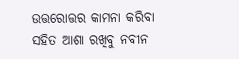ଉତ୍ତରୋତ୍ତର କାମନା କରିବା ସହିତ ଆଶା ରଖିବୁ ନବୀନ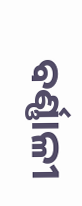ବର୍ଣ୍ଣାଳୀ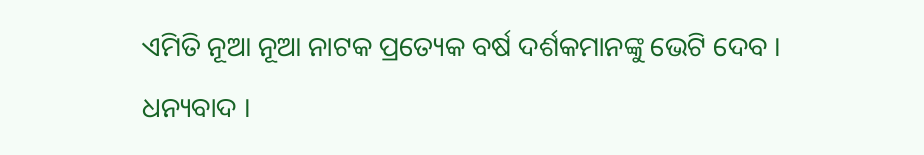ଏମିତି ନୂଆ ନୂଆ ନାଟକ ପ୍ରତ୍ୟେକ ବର୍ଷ ଦର୍ଶକମାନଙ୍କୁ ଭେଟି ଦେବ ।
ଧନ୍ୟବାଦ ।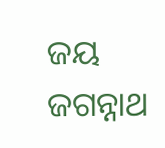ଜୟ ଜଗନ୍ନାଥ